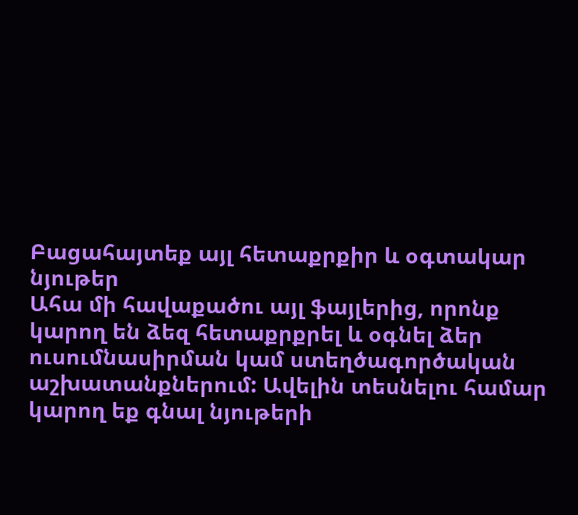Բացահայտեք այլ հետաքրքիր և օգտակար նյութեր
Ահա մի հավաքածու այլ ֆայլերից, որոնք կարող են ձեզ հետաքրքրել և օգնել ձեր ուսումնասիրման կամ ստեղծագործական աշխատանքներում: Ավելին տեսնելու համար կարող եք գնալ նյութերի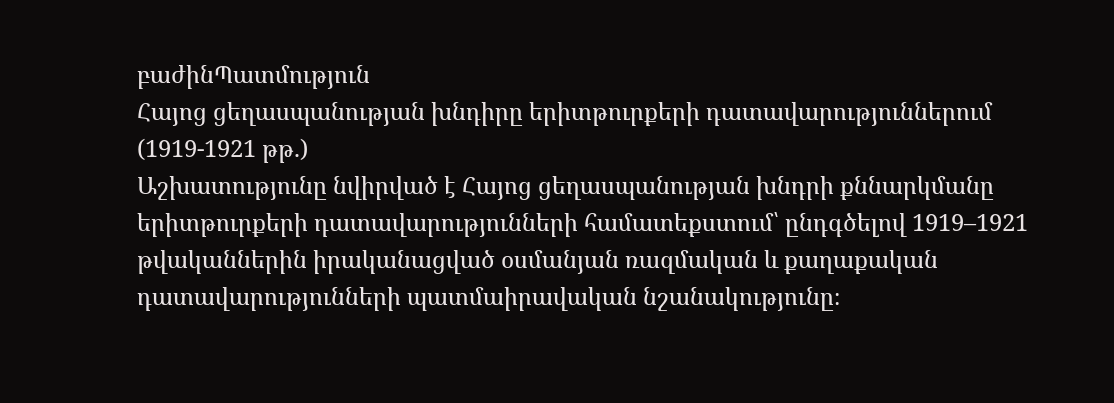բաժինՊատմություն
Հայոց ցեղասպանության խնդիրը երիտթուրքերի դատավարություններում (1919-1921 թթ.)
Աշխատությունը նվիրված է Հայոց ցեղասպանության խնդրի քննարկմանը երիտթուրքերի դատավարությունների համատեքստում՝ ընդգծելով 1919–1921 թվականներին իրականացված օսմանյան ռազմական և քաղաքական դատավարությունների պատմաիրավական նշանակությունը։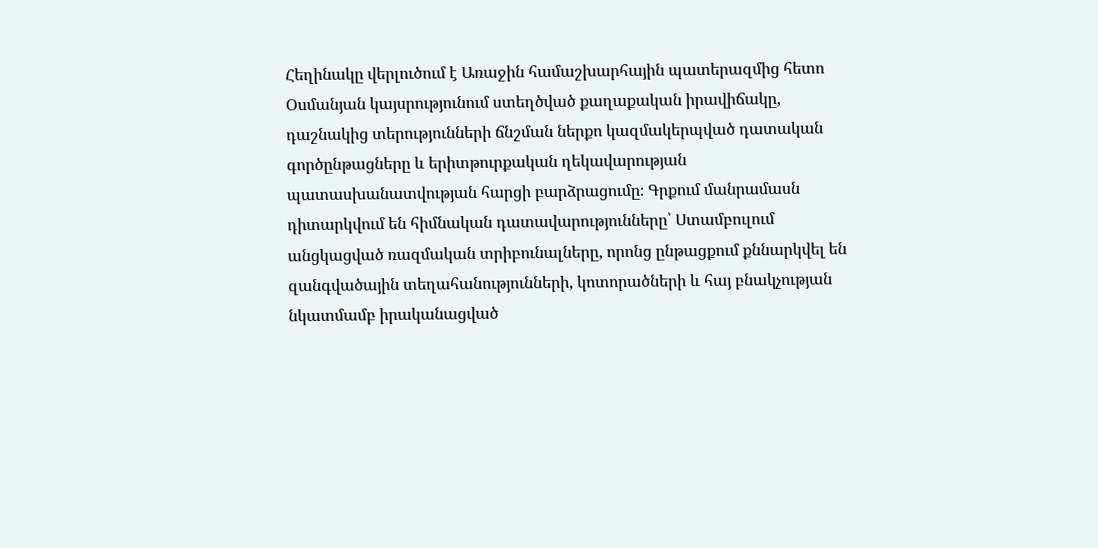Հեղինակը վերլուծում է Առաջին համաշխարհային պատերազմից հետո Օսմանյան կայսրությունում ստեղծված քաղաքական իրավիճակը, դաշնակից տերությունների ճնշման ներքո կազմակերպված դատական գործընթացները և երիտթուրքական ղեկավարության պատասխանատվության հարցի բարձրացումը։ Գրքում մանրամասն դիտարկվում են հիմնական դատավարությունները՝ Ստամբուլում անցկացված ռազմական տրիբունալները, որոնց ընթացքում քննարկվել են զանգվածային տեղահանությունների, կոտորածների և հայ բնակչության նկատմամբ իրականացված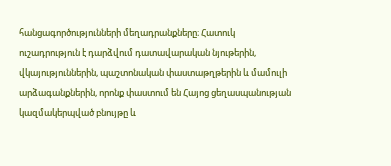հանցագործությունների մեղադրանքները։ Հատուկ ուշադրություն է դարձվում դատավարական նյութերին, վկայություններին, պաշտոնական փաստաթղթերին և մամուլի արձագանքներին, որոնք փաստում են Հայոց ցեղասպանության կազմակերպված բնույթը և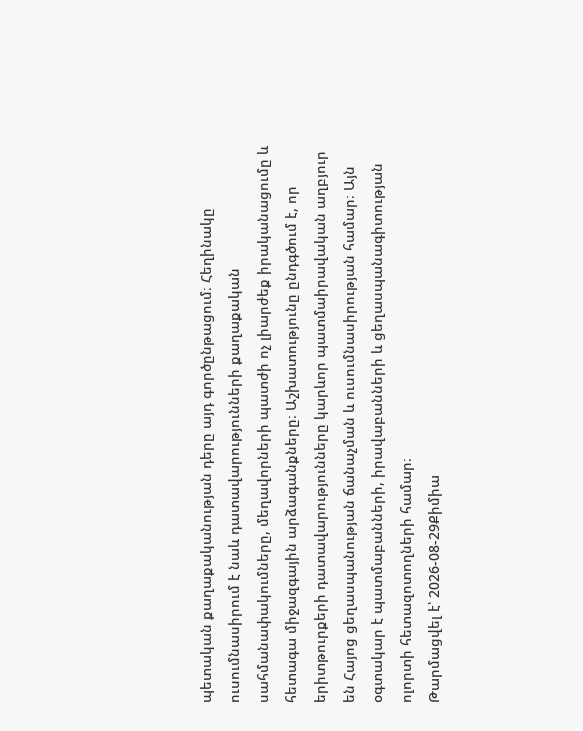պետական քաղաքականության դերը այդ գործընթացում։ Հեղինակը ուսումնասիրում է նաև դատավարությունների քաղաքական սահմանափակումները, մեղավորների պատժի ոչ լիարժեք իրականացումը և հետագա միջազգային արձագանքները։ Աշխատությունը ընդգծում է, որ երիտթուրքերի դատավարությունները կարևոր պատմաիրավական աղբյուր են Հայոց ցեղասպանության ճանաչման և ուսումնասիրության համար։ Այն օգտակար է պատմաբանների, իրավաբանների և ցեղասպանագիտության ոլորտի հետազոտողների համար։
Թարմացվել է՝ 2026-08-29Քիմիա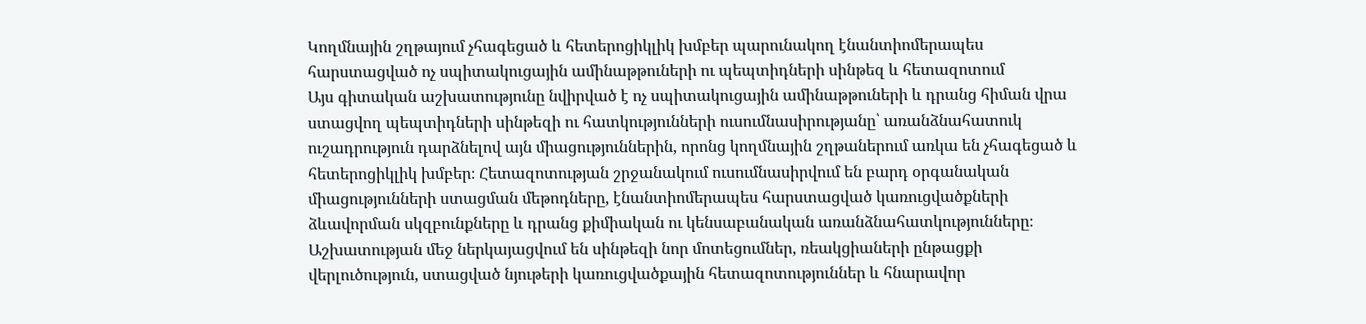Կողմնային շղթայում չհագեցած և հետերոցիկլիկ խմբեր պարունակող էնանտիոմերապես հարստացված ոչ սպիտակուցային ամինաթթուների ու պեպտիդների սինթեզ և հետազոտում
Այս գիտական աշխատությունը նվիրված է ոչ սպիտակուցային ամինաթթուների և դրանց հիման վրա ստացվող պեպտիդների սինթեզի ու հատկությունների ուսումնասիրությանը՝ առանձնահատուկ ուշադրություն դարձնելով այն միացություններին, որոնց կողմնային շղթաներում առկա են չհագեցած և հետերոցիկլիկ խմբեր։ Հետազոտության շրջանակում ուսումնասիրվում են բարդ օրգանական միացությունների ստացման մեթոդները, էնանտիոմերապես հարստացված կառուցվածքների ձևավորման սկզբունքները և դրանց քիմիական ու կենսաբանական առանձնահատկությունները։ Աշխատության մեջ ներկայացվում են սինթեզի նոր մոտեցումներ, ռեակցիաների ընթացքի վերլուծություն, ստացված նյութերի կառուցվածքային հետազոտություններ և հնարավոր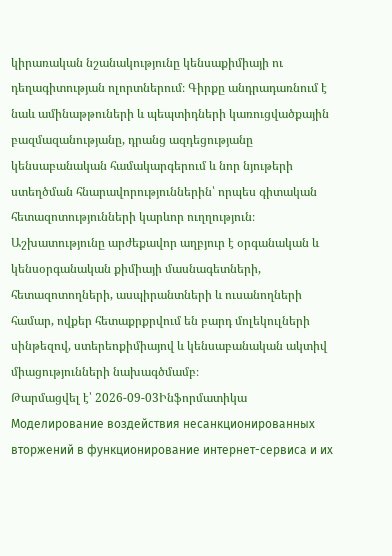կիրառական նշանակությունը կենսաքիմիայի ու դեղագիտության ոլորտներում։ Գիրքը անդրադառնում է նաև ամինաթթուների և պեպտիդների կառուցվածքային բազմազանությանը, դրանց ազդեցությանը կենսաբանական համակարգերում և նոր նյութերի ստեղծման հնարավորություններին՝ որպես գիտական հետազոտությունների կարևոր ուղղություն։ Աշխատությունը արժեքավոր աղբյուր է օրգանական և կենսօրգանական քիմիայի մասնագետների, հետազոտողների, ասպիրանտների և ուսանողների համար, ովքեր հետաքրքրվում են բարդ մոլեկուլների սինթեզով, ստերեոքիմիայով և կենսաբանական ակտիվ միացությունների նախագծմամբ։
Թարմացվել է՝ 2026-09-03Ինֆորմատիկա
Моделирование воздействия несанкционированных вторжений в функционирование интернет-сервиса и их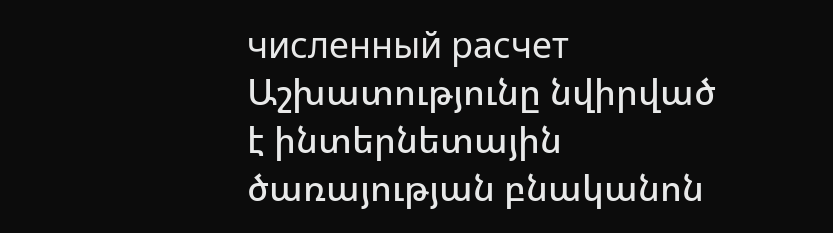численный расчет
Աշխատությունը նվիրված է ինտերնետային ծառայության բնականոն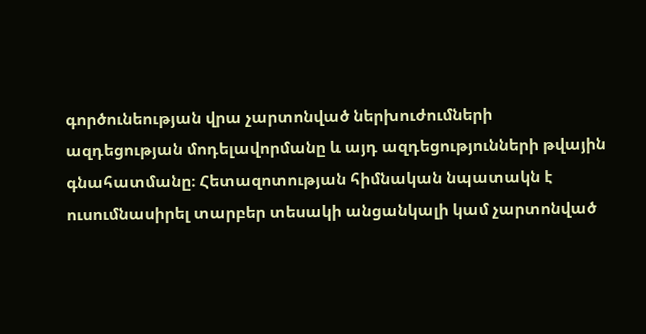գործունեության վրա չարտոնված ներխուժումների ազդեցության մոդելավորմանը և այդ ազդեցությունների թվային գնահատմանը։ Հետազոտության հիմնական նպատակն է ուսումնասիրել տարբեր տեսակի անցանկալի կամ չարտոնված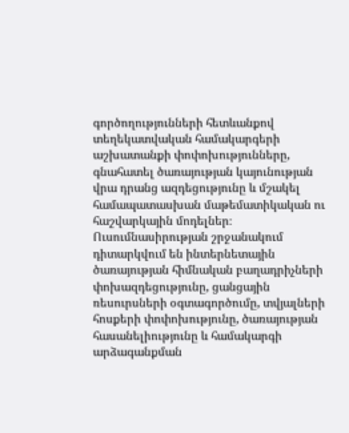գործողությունների հետևանքով տեղեկատվական համակարգերի աշխատանքի փոփոխությունները, գնահատել ծառայության կայունության վրա դրանց ազդեցությունը և մշակել համապատասխան մաթեմատիկական ու հաշվարկային մոդելներ։ Ուսումնասիրության շրջանակում դիտարկվում են ինտերնետային ծառայության հիմնական բաղադրիչների փոխազդեցությունը, ցանցային ռեսուրսների օգտագործումը, տվյալների հոսքերի փոփոխությունը, ծառայության հասանելիությունը և համակարգի արձագանքման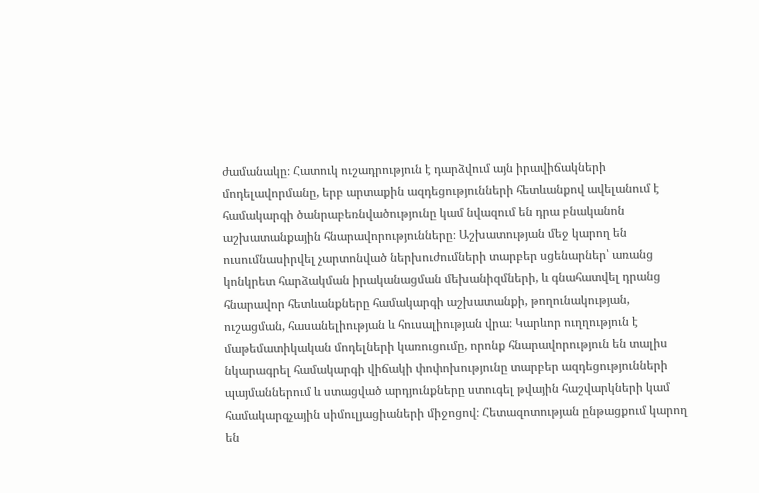ժամանակը։ Հատուկ ուշադրություն է դարձվում այն իրավիճակների մոդելավորմանը, երբ արտաքին ազդեցությունների հետևանքով ավելանում է համակարգի ծանրաբեռնվածությունը կամ նվազում են դրա բնականոն աշխատանքային հնարավորությունները։ Աշխատության մեջ կարող են ուսումնասիրվել չարտոնված ներխուժումների տարբեր սցենարներ՝ առանց կոնկրետ հարձակման իրականացման մեխանիզմների, և գնահատվել դրանց հնարավոր հետևանքները համակարգի աշխատանքի, թողունակության, ուշացման, հասանելիության և հուսալիության վրա։ Կարևոր ուղղություն է մաթեմատիկական մոդելների կառուցումը, որոնք հնարավորություն են տալիս նկարագրել համակարգի վիճակի փոփոխությունը տարբեր ազդեցությունների պայմաններում և ստացված արդյունքները ստուգել թվային հաշվարկների կամ համակարգչային սիմուլյացիաների միջոցով։ Հետազոտության ընթացքում կարող են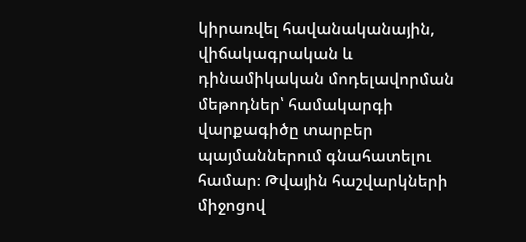կիրառվել հավանականային, վիճակագրական և դինամիկական մոդելավորման մեթոդներ՝ համակարգի վարքագիծը տարբեր պայմաններում գնահատելու համար։ Թվային հաշվարկների միջոցով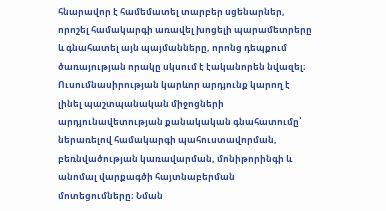հնարավոր է համեմատել տարբեր սցենարներ, որոշել համակարգի առավել խոցելի պարամետրերը և գնահատել այն պայմանները, որոնց դեպքում ծառայության որակը սկսում է էականորեն նվազել։ Ուսումնասիրության կարևոր արդյունք կարող է լինել պաշտպանական միջոցների արդյունավետության քանակական գնահատումը՝ ներառելով համակարգի պահուստավորման, բեռնվածության կառավարման, մոնիթորինգի և անոմալ վարքագծի հայտնաբերման մոտեցումները։ Նման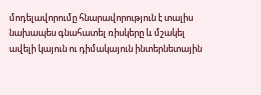մոդելավորումը հնարավորություն է տալիս նախապես գնահատել ռիսկերը և մշակել ավելի կայուն ու դիմակայուն ինտերնետային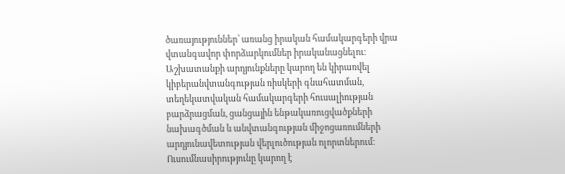ծառայություններ՝ առանց իրական համակարգերի վրա վտանգավոր փորձարկումներ իրականացնելու։ Աշխատանքի արդյունքները կարող են կիրառվել կիբերանվտանգության ռիսկերի գնահատման, տեղեկատվական համակարգերի հուսալիության բարձրացման, ցանցային ենթակառուցվածքների նախագծման և անվտանգության միջոցառումների արդյունավետության վերլուծության ոլորտներում։ Ուսումնասիրությունը կարող է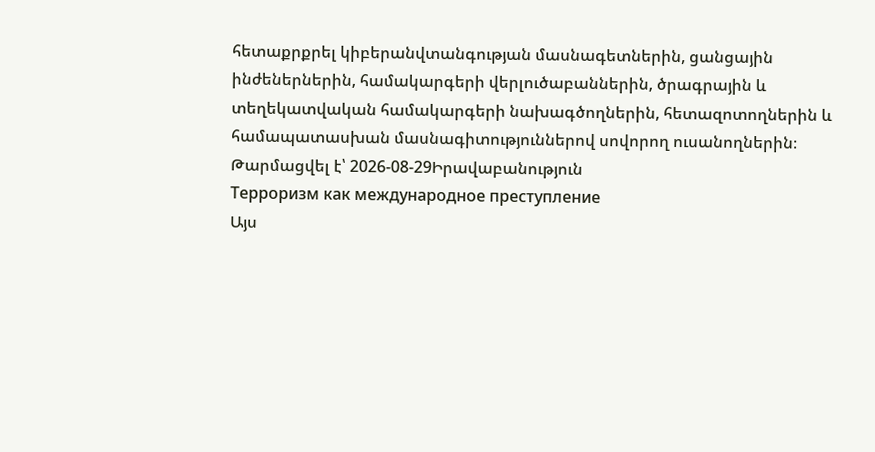հետաքրքրել կիբերանվտանգության մասնագետներին, ցանցային ինժեներներին, համակարգերի վերլուծաբաններին, ծրագրային և տեղեկատվական համակարգերի նախագծողներին, հետազոտողներին և համապատասխան մասնագիտություններով սովորող ուսանողներին։
Թարմացվել է՝ 2026-08-29Իրավաբանություն
Терроризм как международное преступление
Այս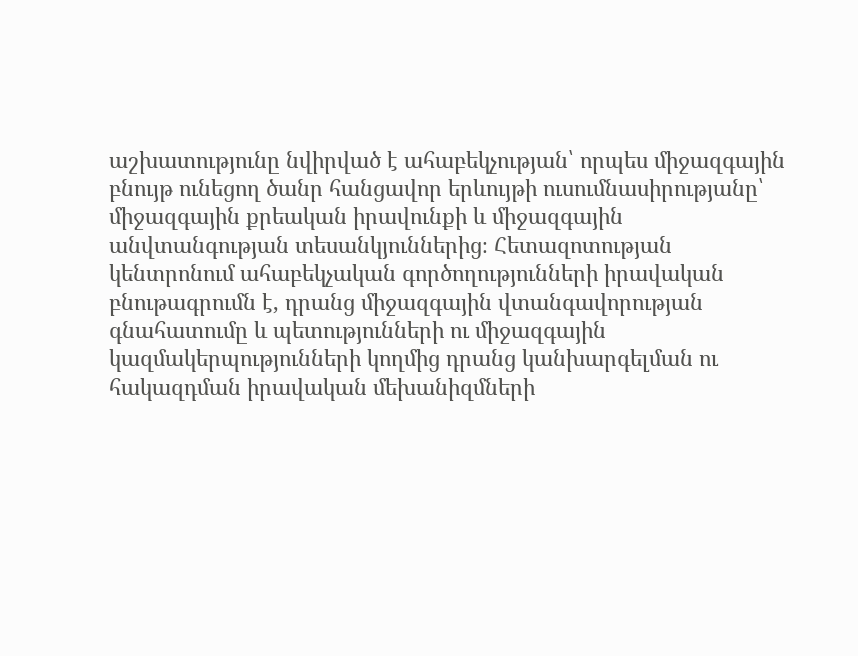աշխատությունը նվիրված է ահաբեկչության՝ որպես միջազգային բնույթ ունեցող ծանր հանցավոր երևույթի ուսումնասիրությանը՝ միջազգային քրեական իրավունքի և միջազգային անվտանգության տեսանկյուններից։ Հետազոտության կենտրոնում ահաբեկչական գործողությունների իրավական բնութագրումն է, դրանց միջազգային վտանգավորության գնահատումը և պետությունների ու միջազգային կազմակերպությունների կողմից դրանց կանխարգելման ու հակազդման իրավական մեխանիզմների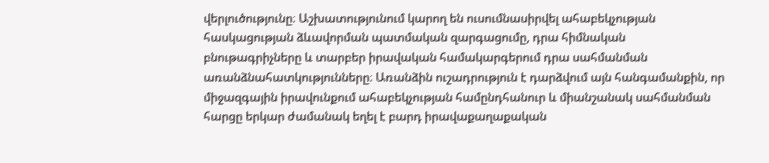վերլուծությունը։ Աշխատությունում կարող են ուսումնասիրվել ահաբեկչության հասկացության ձևավորման պատմական զարգացումը, դրա հիմնական բնութագրիչները և տարբեր իրավական համակարգերում դրա սահմանման առանձնահատկությունները։ Առանձին ուշադրություն է դարձվում այն հանգամանքին, որ միջազգային իրավունքում ահաբեկչության համընդհանուր և միանշանակ սահմանման հարցը երկար ժամանակ եղել է բարդ իրավաքաղաքական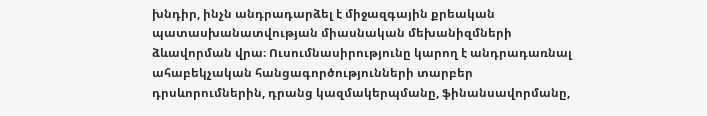խնդիր, ինչն անդրադարձել է միջազգային քրեական պատասխանատվության միասնական մեխանիզմների ձևավորման վրա։ Ուսումնասիրությունը կարող է անդրադառնալ ահաբեկչական հանցագործությունների տարբեր դրսևորումներին, դրանց կազմակերպմանը, ֆինանսավորմանը,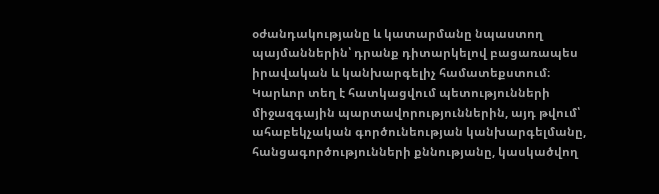օժանդակությանը և կատարմանը նպաստող պայմաններին՝ դրանք դիտարկելով բացառապես իրավական և կանխարգելիչ համատեքստում։ Կարևոր տեղ է հատկացվում պետությունների միջազգային պարտավորություններին, այդ թվում՝ ահաբեկչական գործունեության կանխարգելմանը, հանցագործությունների քննությանը, կասկածվող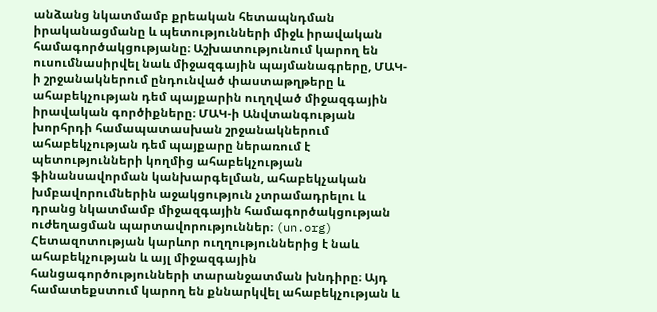անձանց նկատմամբ քրեական հետապնդման իրականացմանը և պետությունների միջև իրավական համագործակցությանը։ Աշխատությունում կարող են ուսումնասիրվել նաև միջազգային պայմանագրերը, ՄԱԿ-ի շրջանակներում ընդունված փաստաթղթերը և ահաբեկչության դեմ պայքարին ուղղված միջազգային իրավական գործիքները։ ՄԱԿ-ի Անվտանգության խորհրդի համապատասխան շրջանակներում ահաբեկչության դեմ պայքարը ներառում է պետությունների կողմից ահաբեկչության ֆինանսավորման կանխարգելման, ահաբեկչական խմբավորումներին աջակցություն չտրամադրելու և դրանց նկատմամբ միջազգային համագործակցության ուժեղացման պարտավորություններ։ (un.org) Հետազոտության կարևոր ուղղություններից է նաև ահաբեկչության և այլ միջազգային հանցագործությունների տարանջատման խնդիրը։ Այդ համատեքստում կարող են քննարկվել ահաբեկչության և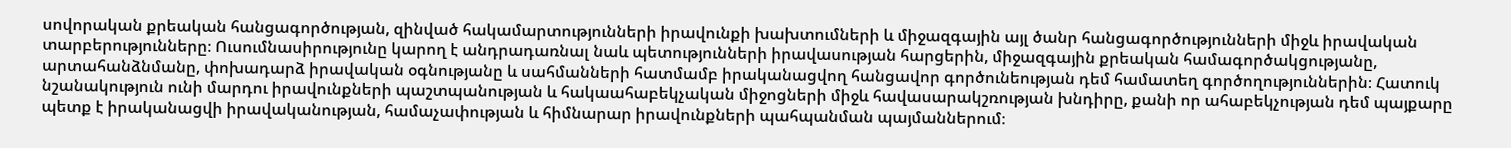սովորական քրեական հանցագործության, զինված հակամարտությունների իրավունքի խախտումների և միջազգային այլ ծանր հանցագործությունների միջև իրավական տարբերությունները։ Ուսումնասիրությունը կարող է անդրադառնալ նաև պետությունների իրավասության հարցերին, միջազգային քրեական համագործակցությանը, արտահանձնմանը, փոխադարձ իրավական օգնությանը և սահմանների հատմամբ իրականացվող հանցավոր գործունեության դեմ համատեղ գործողություններին։ Հատուկ նշանակություն ունի մարդու իրավունքների պաշտպանության և հակաահաբեկչական միջոցների միջև հավասարակշռության խնդիրը, քանի որ ահաբեկչության դեմ պայքարը պետք է իրականացվի իրավականության, համաչափության և հիմնարար իրավունքների պահպանման պայմաններում։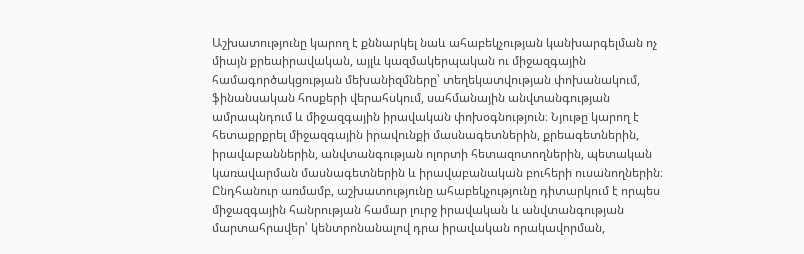Աշխատությունը կարող է քննարկել նաև ահաբեկչության կանխարգելման ոչ միայն քրեաիրավական, այլև կազմակերպական ու միջազգային համագործակցության մեխանիզմները՝ տեղեկատվության փոխանակում, ֆինանսական հոսքերի վերահսկում, սահմանային անվտանգության ամրապնդում և միջազգային իրավական փոխօգնություն։ Նյութը կարող է հետաքրքրել միջազգային իրավունքի մասնագետներին, քրեագետներին, իրավաբաններին, անվտանգության ոլորտի հետազոտողներին, պետական կառավարման մասնագետներին և իրավաբանական բուհերի ուսանողներին։ Ընդհանուր առմամբ, աշխատությունը ահաբեկչությունը դիտարկում է որպես միջազգային հանրության համար լուրջ իրավական և անվտանգության մարտահրավեր՝ կենտրոնանալով դրա իրավական որակավորման,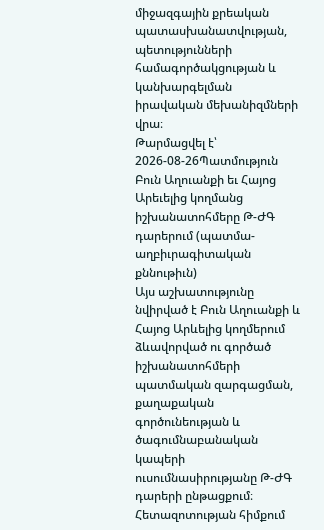միջազգային քրեական պատասխանատվության, պետությունների համագործակցության և կանխարգելման իրավական մեխանիզմների վրա։
Թարմացվել է՝ 2026-08-26Պատմություն
Բուն Աղուանքի եւ Հայոց Արեւելից կողմանց իշխանատոհմերը Թ-ԺԳ դարերում (պատմա-աղբիւրագիտական քննութիւն)
Այս աշխատությունը նվիրված է Բուն Աղուանքի և Հայոց Արևելից կողմերում ձևավորված ու գործած իշխանատոհմերի պատմական զարգացման, քաղաքական գործունեության և ծագումնաբանական կապերի ուսումնասիրությանը Թ-ԺԳ դարերի ընթացքում։ Հետազոտության հիմքում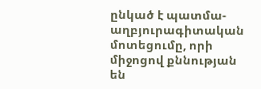ընկած է պատմա-աղբյուրագիտական մոտեցումը, որի միջոցով քննության են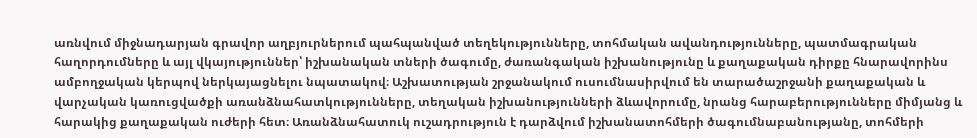առնվում միջնադարյան գրավոր աղբյուրներում պահպանված տեղեկությունները, տոհմական ավանդությունները, պատմագրական հաղորդումները և այլ վկայություններ՝ իշխանական տների ծագումը, ժառանգական իշխանությունը և քաղաքական դիրքը հնարավորինս ամբողջական կերպով ներկայացնելու նպատակով։ Աշխատության շրջանակում ուսումնասիրվում են տարածաշրջանի քաղաքական և վարչական կառուցվածքի առանձնահատկությունները, տեղական իշխանությունների ձևավորումը, նրանց հարաբերությունները միմյանց և հարակից քաղաքական ուժերի հետ։ Առանձնահատուկ ուշադրություն է դարձվում իշխանատոհմերի ծագումնաբանությանը, տոհմերի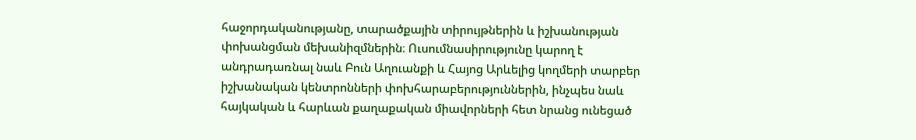հաջորդականությանը, տարածքային տիրույթներին և իշխանության փոխանցման մեխանիզմներին։ Ուսումնասիրությունը կարող է անդրադառնալ նաև Բուն Աղուանքի և Հայոց Արևելից կողմերի տարբեր իշխանական կենտրոնների փոխհարաբերություններին, ինչպես նաև հայկական և հարևան քաղաքական միավորների հետ նրանց ունեցած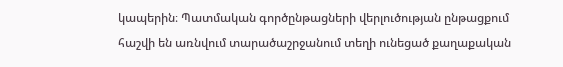կապերին։ Պատմական գործընթացների վերլուծության ընթացքում հաշվի են առնվում տարածաշրջանում տեղի ունեցած քաղաքական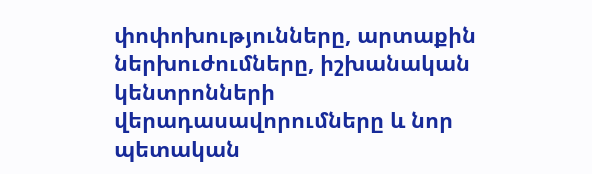փոփոխությունները, արտաքին ներխուժումները, իշխանական կենտրոնների վերադասավորումները և նոր պետական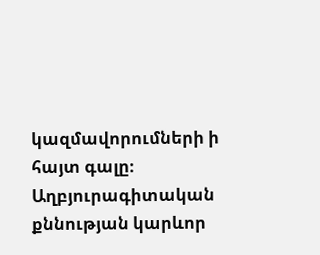կազմավորումների ի հայտ գալը։ Աղբյուրագիտական քննության կարևոր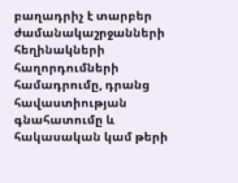բաղադրիչ է տարբեր ժամանակաշրջանների հեղինակների հաղորդումների համադրումը, դրանց հավաստիության գնահատումը և հակասական կամ թերի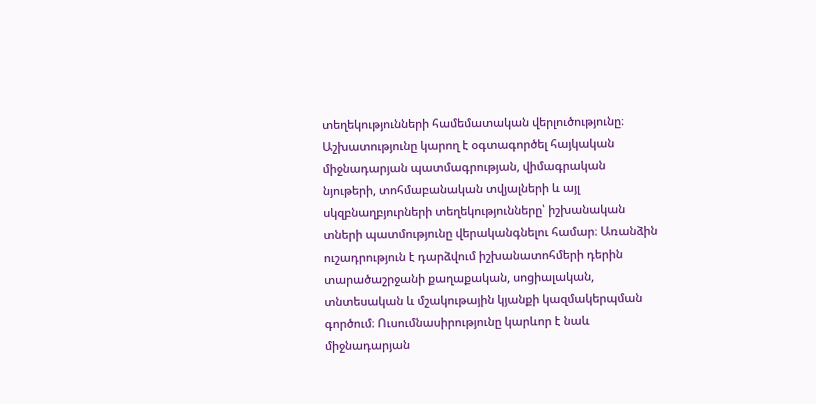տեղեկությունների համեմատական վերլուծությունը։ Աշխատությունը կարող է օգտագործել հայկական միջնադարյան պատմագրության, վիմագրական նյութերի, տոհմաբանական տվյալների և այլ սկզբնաղբյուրների տեղեկությունները՝ իշխանական տների պատմությունը վերականգնելու համար։ Առանձին ուշադրություն է դարձվում իշխանատոհմերի դերին տարածաշրջանի քաղաքական, սոցիալական, տնտեսական և մշակութային կյանքի կազմակերպման գործում։ Ուսումնասիրությունը կարևոր է նաև միջնադարյան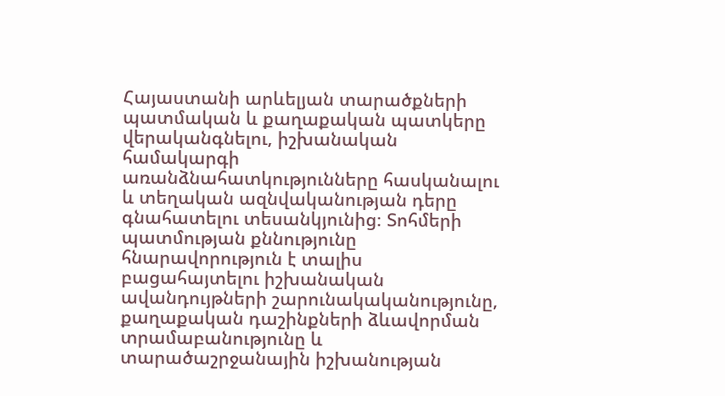Հայաստանի արևելյան տարածքների պատմական և քաղաքական պատկերը վերականգնելու, իշխանական համակարգի առանձնահատկությունները հասկանալու և տեղական ազնվականության դերը գնահատելու տեսանկյունից։ Տոհմերի պատմության քննությունը հնարավորություն է տալիս բացահայտելու իշխանական ավանդույթների շարունակականությունը, քաղաքական դաշինքների ձևավորման տրամաբանությունը և տարածաշրջանային իշխանության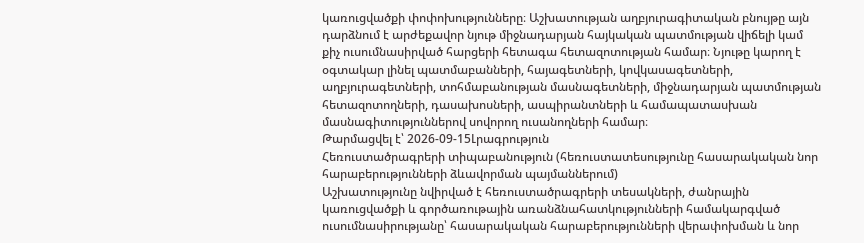կառուցվածքի փոփոխությունները։ Աշխատության աղբյուրագիտական բնույթը այն դարձնում է արժեքավոր նյութ միջնադարյան հայկական պատմության վիճելի կամ քիչ ուսումնասիրված հարցերի հետագա հետազոտության համար։ Նյութը կարող է օգտակար լինել պատմաբանների, հայագետների, կովկասագետների, աղբյուրագետների, տոհմաբանության մասնագետների, միջնադարյան պատմության հետազոտողների, դասախոսների, ասպիրանտների և համապատասխան մասնագիտություններով սովորող ուսանողների համար։
Թարմացվել է՝ 2026-09-15Լրագրություն
Հեռուստածրագրերի տիպաբանություն (հեռուստատեսությունը հասարակական նոր հարաբերությունների ձևավորման պայմաններում)
Աշխատությունը նվիրված է հեռուստածրագրերի տեսակների, ժանրային կառուցվածքի և գործառութային առանձնահատկությունների համակարգված ուսումնասիրությանը՝ հասարակական հարաբերությունների վերափոխման և նոր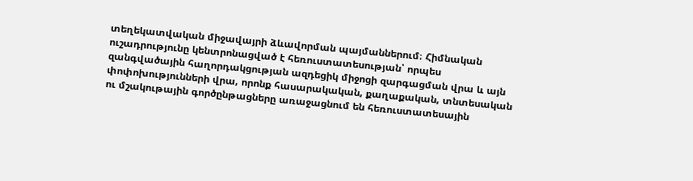տեղեկատվական միջավայրի ձևավորման պայմաններում։ Հիմնական ուշադրությունը կենտրոնացված է հեռուստատեսության՝ որպես զանգվածային հաղորդակցության ազդեցիկ միջոցի զարգացման վրա և այն փոփոխությունների վրա, որոնք հասարակական, քաղաքական, տնտեսական ու մշակութային գործընթացները առաջացնում են հեռուստատեսային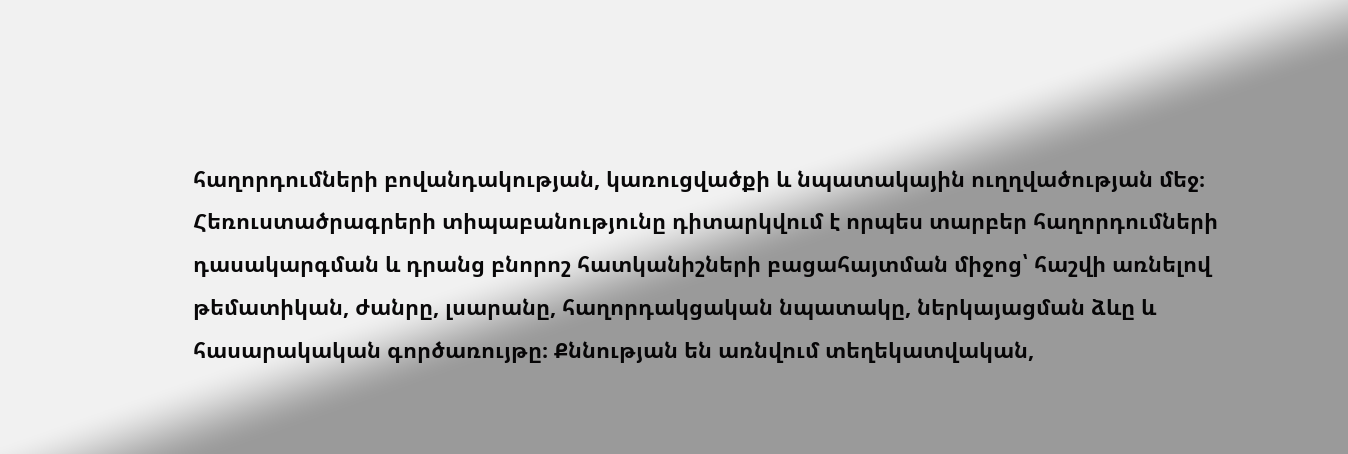հաղորդումների բովանդակության, կառուցվածքի և նպատակային ուղղվածության մեջ։ Հեռուստածրագրերի տիպաբանությունը դիտարկվում է որպես տարբեր հաղորդումների դասակարգման և դրանց բնորոշ հատկանիշների բացահայտման միջոց՝ հաշվի առնելով թեմատիկան, ժանրը, լսարանը, հաղորդակցական նպատակը, ներկայացման ձևը և հասարակական գործառույթը։ Քննության են առնվում տեղեկատվական,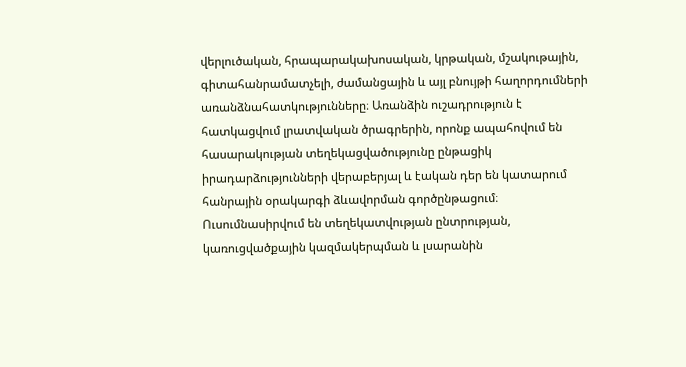վերլուծական, հրապարակախոսական, կրթական, մշակութային, գիտահանրամատչելի, ժամանցային և այլ բնույթի հաղորդումների առանձնահատկությունները։ Առանձին ուշադրություն է հատկացվում լրատվական ծրագրերին, որոնք ապահովում են հասարակության տեղեկացվածությունը ընթացիկ իրադարձությունների վերաբերյալ և էական դեր են կատարում հանրային օրակարգի ձևավորման գործընթացում։ Ուսումնասիրվում են տեղեկատվության ընտրության, կառուցվածքային կազմակերպման և լսարանին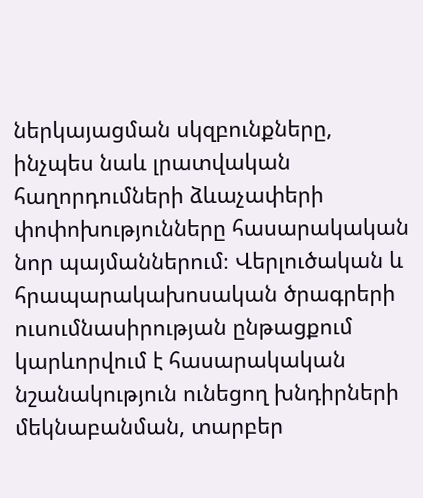ներկայացման սկզբունքները, ինչպես նաև լրատվական հաղորդումների ձևաչափերի փոփոխությունները հասարակական նոր պայմաններում։ Վերլուծական և հրապարակախոսական ծրագրերի ուսումնասիրության ընթացքում կարևորվում է հասարակական նշանակություն ունեցող խնդիրների մեկնաբանման, տարբեր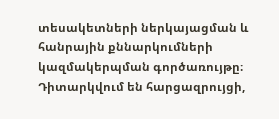տեսակետների ներկայացման և հանրային քննարկումների կազմակերպման գործառույթը։ Դիտարկվում են հարցազրույցի,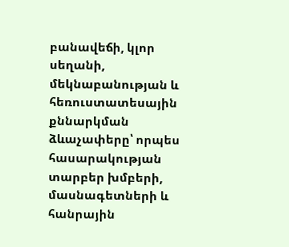բանավեճի, կլոր սեղանի, մեկնաբանության և հեռուստատեսային քննարկման ձևաչափերը՝ որպես հասարակության տարբեր խմբերի, մասնագետների և հանրային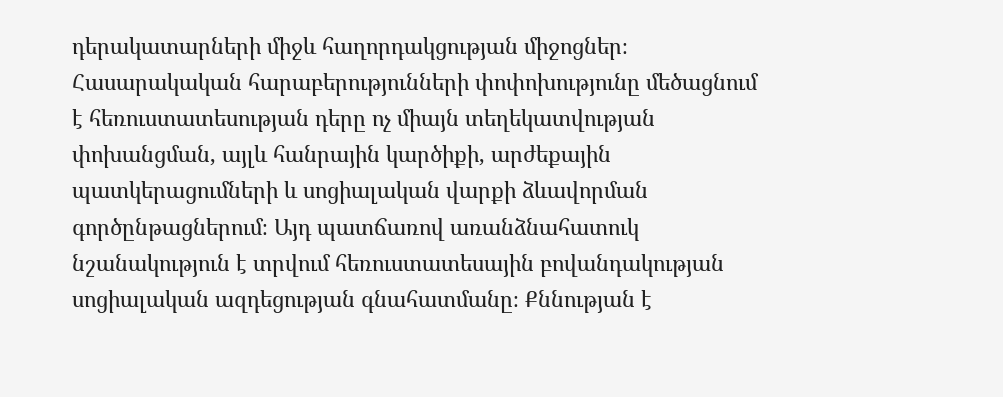դերակատարների միջև հաղորդակցության միջոցներ։ Հասարակական հարաբերությունների փոփոխությունը մեծացնում է հեռուստատեսության դերը ոչ միայն տեղեկատվության փոխանցման, այլև հանրային կարծիքի, արժեքային պատկերացումների և սոցիալական վարքի ձևավորման գործընթացներում։ Այդ պատճառով առանձնահատուկ նշանակություն է տրվում հեռուստատեսային բովանդակության սոցիալական ազդեցության գնահատմանը։ Քննության է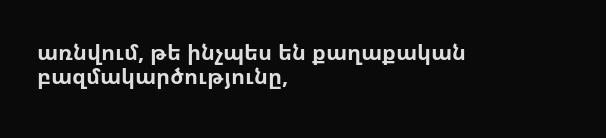առնվում, թե ինչպես են քաղաքական բազմակարծությունը,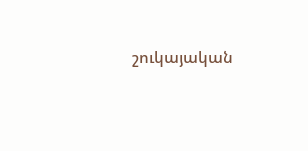շուկայական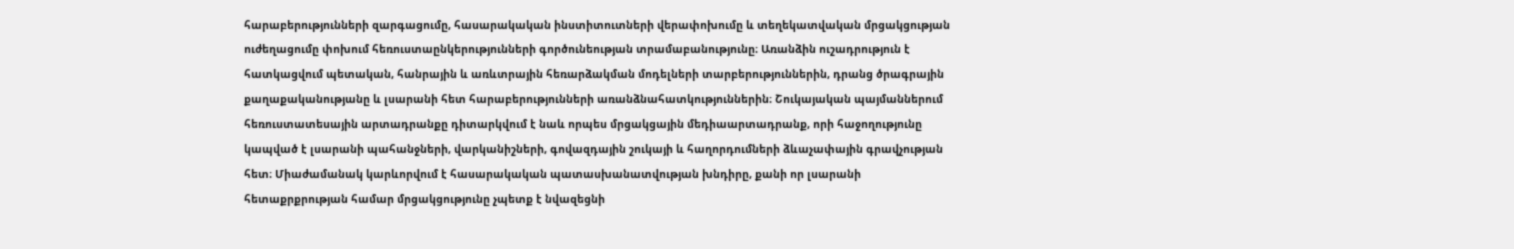հարաբերությունների զարգացումը, հասարակական ինստիտուտների վերափոխումը և տեղեկատվական մրցակցության ուժեղացումը փոխում հեռուստաընկերությունների գործունեության տրամաբանությունը։ Առանձին ուշադրություն է հատկացվում պետական, հանրային և առևտրային հեռարձակման մոդելների տարբերություններին, դրանց ծրագրային քաղաքականությանը և լսարանի հետ հարաբերությունների առանձնահատկություններին։ Շուկայական պայմաններում հեռուստատեսային արտադրանքը դիտարկվում է նաև որպես մրցակցային մեդիաարտադրանք, որի հաջողությունը կապված է լսարանի պահանջների, վարկանիշների, գովազդային շուկայի և հաղորդումների ձևաչափային գրավչության հետ։ Միաժամանակ կարևորվում է հասարակական պատասխանատվության խնդիրը, քանի որ լսարանի հետաքրքրության համար մրցակցությունը չպետք է նվազեցնի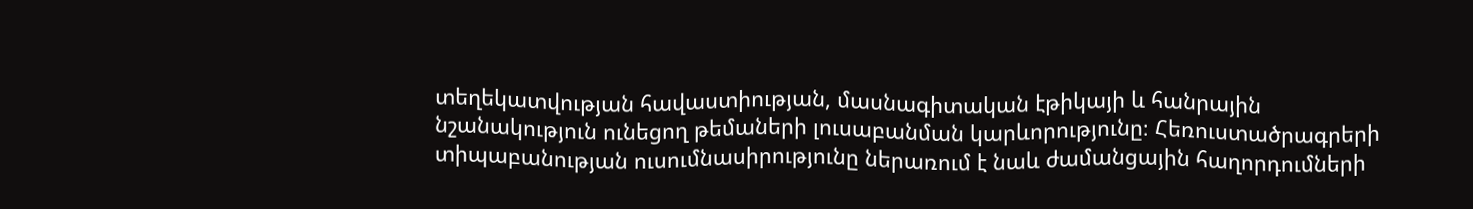տեղեկատվության հավաստիության, մասնագիտական էթիկայի և հանրային նշանակություն ունեցող թեմաների լուսաբանման կարևորությունը։ Հեռուստածրագրերի տիպաբանության ուսումնասիրությունը ներառում է նաև ժամանցային հաղորդումների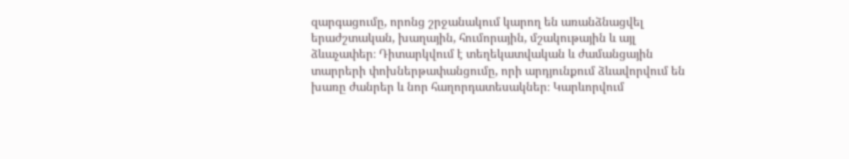զարգացումը, որոնց շրջանակում կարող են առանձնացվել երաժշտական, խաղային, հումորային, մշակութային և այլ ձևաչափեր։ Դիտարկվում է տեղեկատվական և ժամանցային տարրերի փոխներթափանցումը, որի արդյունքում ձևավորվում են խառը ժանրեր և նոր հաղորդատեսակներ։ Կարևորվում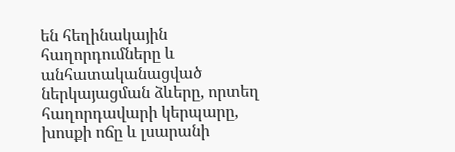են հեղինակային հաղորդումները և անհատականացված ներկայացման ձևերը, որտեղ հաղորդավարի կերպարը, խոսքի ոճը և լսարանի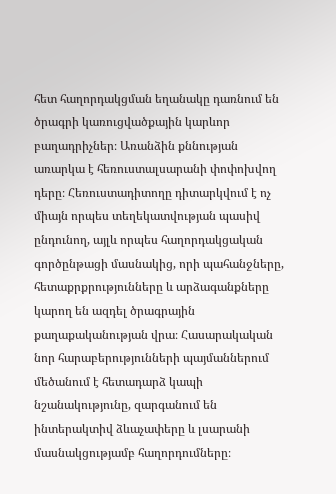հետ հաղորդակցման եղանակը դառնում են ծրագրի կառուցվածքային կարևոր բաղադրիչներ։ Առանձին քննության առարկա է հեռուստալսարանի փոփոխվող դերը։ Հեռուստադիտողը դիտարկվում է ոչ միայն որպես տեղեկատվության պասիվ ընդունող, այլև որպես հաղորդակցական գործընթացի մասնակից, որի պահանջները, հետաքրքրությունները և արձագանքները կարող են ազդել ծրագրային քաղաքականության վրա։ Հասարակական նոր հարաբերությունների պայմաններում մեծանում է հետադարձ կապի նշանակությունը, զարգանում են ինտերակտիվ ձևաչափերը և լսարանի մասնակցությամբ հաղորդումները։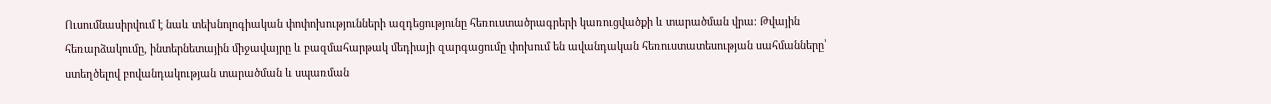Ուսումնասիրվում է նաև տեխնոլոգիական փոփոխությունների ազդեցությունը հեռուստածրագրերի կառուցվածքի և տարածման վրա։ Թվային հեռարձակումը, ինտերնետային միջավայրը և բազմահարթակ մեդիայի զարգացումը փոխում են ավանդական հեռուստատեսության սահմանները՝ ստեղծելով բովանդակության տարածման և սպառման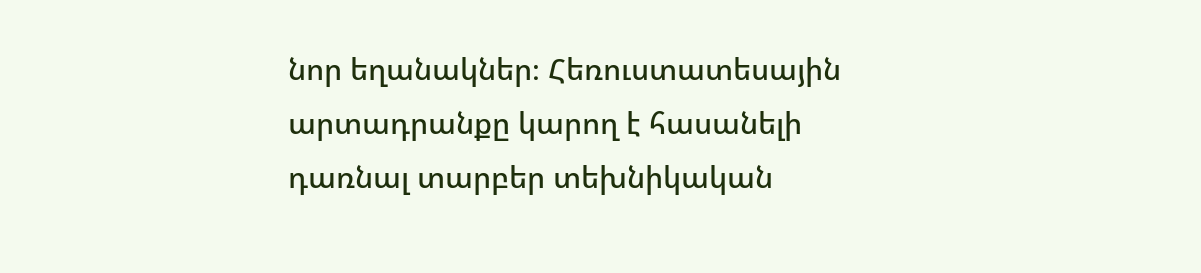նոր եղանակներ։ Հեռուստատեսային արտադրանքը կարող է հասանելի դառնալ տարբեր տեխնիկական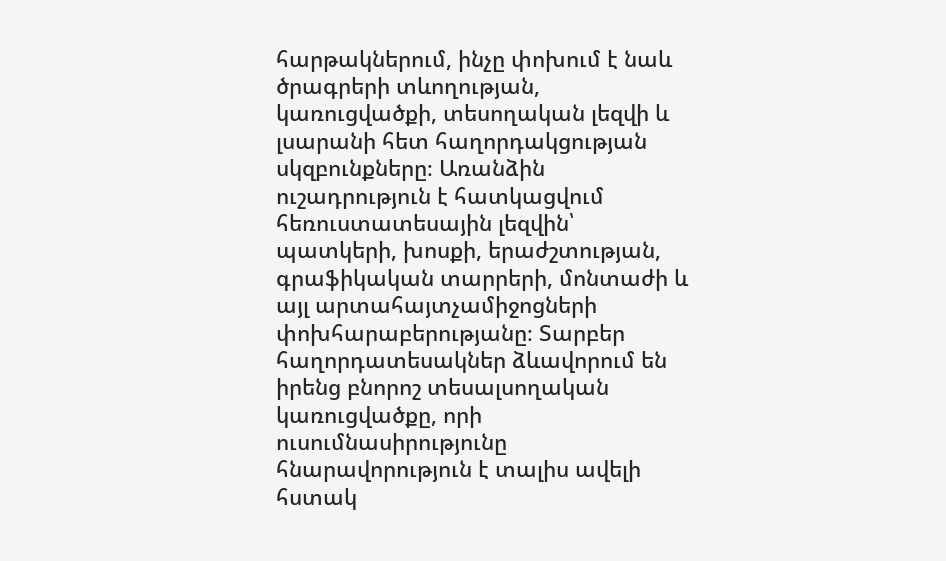հարթակներում, ինչը փոխում է նաև ծրագրերի տևողության, կառուցվածքի, տեսողական լեզվի և լսարանի հետ հաղորդակցության սկզբունքները։ Առանձին ուշադրություն է հատկացվում հեռուստատեսային լեզվին՝ պատկերի, խոսքի, երաժշտության, գրաֆիկական տարրերի, մոնտաժի և այլ արտահայտչամիջոցների փոխհարաբերությանը։ Տարբեր հաղորդատեսակներ ձևավորում են իրենց բնորոշ տեսալսողական կառուցվածքը, որի ուսումնասիրությունը հնարավորություն է տալիս ավելի հստակ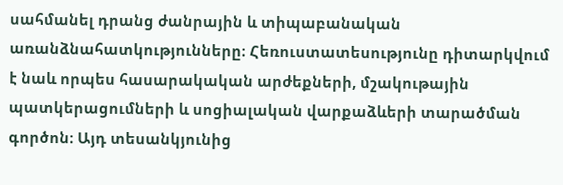սահմանել դրանց ժանրային և տիպաբանական առանձնահատկությունները։ Հեռուստատեսությունը դիտարկվում է նաև որպես հասարակական արժեքների, մշակութային պատկերացումների և սոցիալական վարքաձևերի տարածման գործոն։ Այդ տեսանկյունից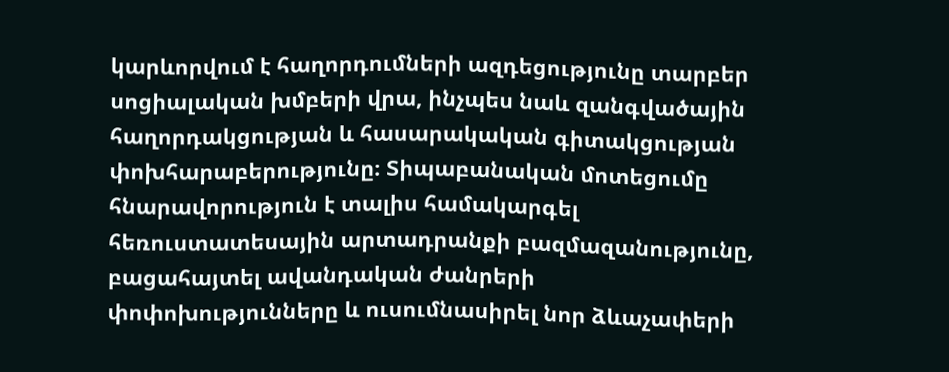կարևորվում է հաղորդումների ազդեցությունը տարբեր սոցիալական խմբերի վրա, ինչպես նաև զանգվածային հաղորդակցության և հասարակական գիտակցության փոխհարաբերությունը։ Տիպաբանական մոտեցումը հնարավորություն է տալիս համակարգել հեռուստատեսային արտադրանքի բազմազանությունը, բացահայտել ավանդական ժանրերի փոփոխությունները և ուսումնասիրել նոր ձևաչափերի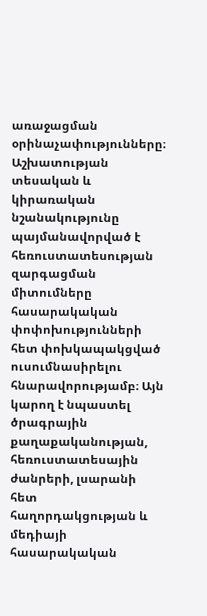առաջացման օրինաչափությունները։ Աշխատության տեսական և կիրառական նշանակությունը պայմանավորված է հեռուստատեսության զարգացման միտումները հասարակական փոփոխությունների հետ փոխկապակցված ուսումնասիրելու հնարավորությամբ։ Այն կարող է նպաստել ծրագրային քաղաքականության, հեռուստատեսային ժանրերի, լսարանի հետ հաղորդակցության և մեդիայի հասարակական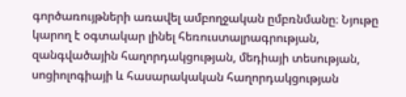գործառույթների առավել ամբողջական ըմբռնմանը։ Նյութը կարող է օգտակար լինել հեռուստալրագրության, զանգվածային հաղորդակցության, մեդիայի տեսության, սոցիոլոգիայի և հասարակական հաղորդակցության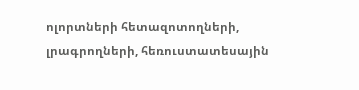ոլորտների հետազոտողների, լրագրողների, հեռուստատեսային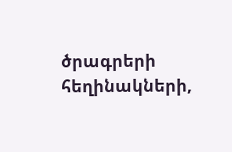ծրագրերի հեղինակների,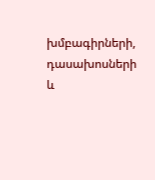խմբագիրների, դասախոսների և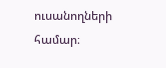ուսանողների համար։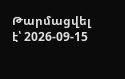Թարմացվել է՝ 2026-09-15